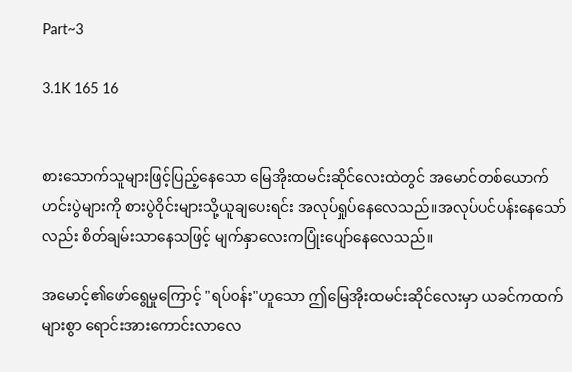Part~3

3.1K 165 16


စားသောက်သူများဖြင့်ပြည့်နေသော မြေအိုးထမင်းဆိုင်လေးထဲတွင် အမောင်တစ်ယောက် ဟင်းပွဲများကို စားပွဲဝိုင်းများသို့ယူချပေးရင်း အလုပ်ရှုပ်နေလေသည်။အလုပ်ပင်ပန်းနေသော်လည်း စိတ်ချမ်းသာနေသဖြင့် မျက်နှာလေးကပြုံးပျော်နေလေသည်။

အမောင့်၏ဖော်ရွေမှုကြောင့် "ရပ်၀န်း"ဟူသော ဤမြေအိုးထမင်းဆိုင်လေးမှာ ယခင်ကထက်များစွာ ရောင်းအားကောင်းလာလေ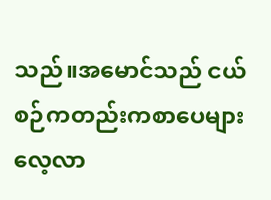သည်။အမောင်သည် ငယ်စဉ်ကတည်းကစာပေများလေ့လာ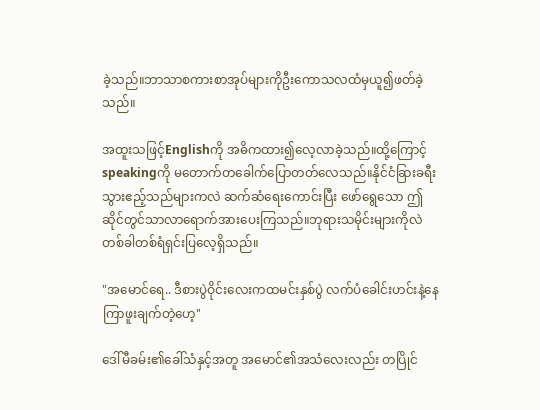ခဲ့သည်။ဘာသာစကားစာအုပ်များကိုဦးကောသလထံမှယူ၍ဖတ်ခဲ့သည်။

အထူးသဖြင့်Englishကို အဓိကထား၍လေ့လာခဲ့သည်။ထို့ကြောင့် speakingကို မတောက်တခေါက်ပြောတတ်လေသည်။နိုင်ငံခြားခရီးသွားဧည့်သည်များကလဲ ဆက်ဆံရေးကောင်းပြီး ဖော်ရွေသော ဤဆိုင်တွင်သာလာရောက်အားပေးကြသည်။ဘုရားသမိုင်းများကိုလဲ တစ်ခါတစ်ရံရှင်းပြလေ့ရှိသည်။

"အမောင်ရေ.. ဒီစားပွဲဝိုင်းလေးကထမင်းနှစ်ပွဲ လက်ပံခေါင်းဟင်းနဲ့နေကြာဖူးချက်တဲ့ဟေ့"

ဒေါ်မီခမ်း၏ခေါ်သံနှင့်အတူ အမောင်၏အသံလေးလည်း တပြိုင်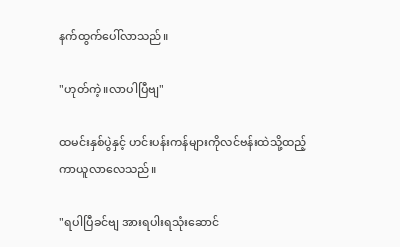နက်ထွက်ပေါ်လာသည်။

"ဟုတ်ကဲ့။လာပါပြီဗျ"

ထမင်းနှစ်ပွဲနှင့် ဟင်းပန်းကန်များကိုလင်ဗန်းထဲသို့ထည့်ကာယူလာလေသည်။

"ရပါပြီခင်ဗျ အားရပါးရသုံးဆောင်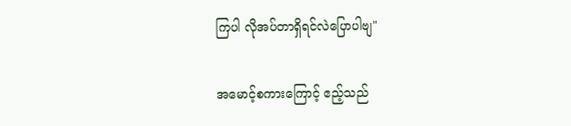ကြပါ လိုအပ်တာရှိရင်လဲပြောပါဗျ"

အမောင့်စကားကြောင့် ဧည့်သည်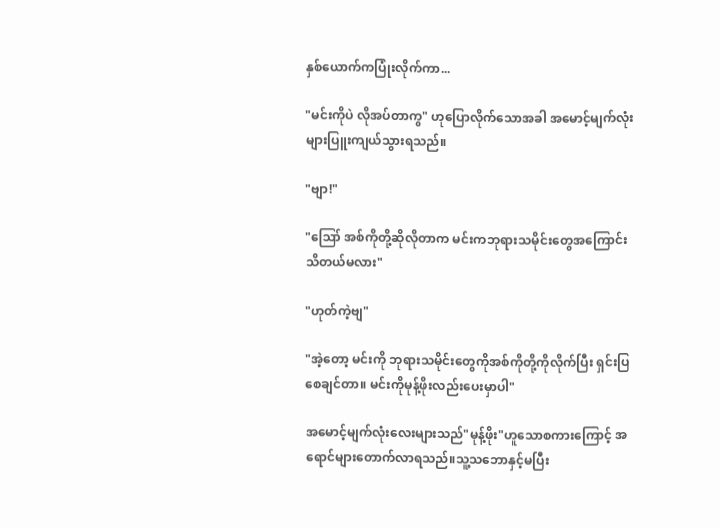နှစ်ယောက်ကပြုံးလိုက်ကာ...

"မင်းကိုပဲ လိုအပ်တာကွ" ဟုပြောလိုက်သောအခါ အမောင့်မျက်လုံးများပြူးကျယ်သွားရသည်။

"ဗျာ!"

"ဪ အစ်ကိုတို့ဆိုလိုတာက မင်းကဘုရားသမိုင်းတွေအကြောင်းသိတယ်မလား"

"ဟုတ်ကဲ့ဗျ"

"အဲ့တော့ မင်းကို ဘုရားသမိုင်းတွေကိုအစ်ကိုတို့ကိုလိုက်ပြီး ရှင်းပြစေချင်တာ။ မင်းကိုမုန့်ဖိုးလည်းပေးမှာပါ"

အမောင့်မျက်လုံးလေးများသည်"မုန့်ဖိုး"ဟူသောစကားကြောင့် အရောင်များတောက်လာရသည်။သူ့သဘောနှင့်မပြီး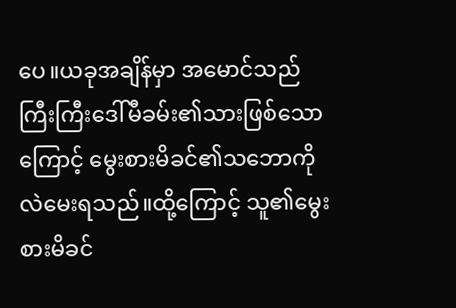ပေ။ယခုအချိန်မှာ အမောင်သည်ကြီးကြီးဒေါ်မီခမ်း၏သားဖြစ်သောကြောင့် မွေးစားမိခင်၏သဘောကိုလဲမေးရသည်။ထို့ကြောင့် သူ၏မွေးစားမိခင်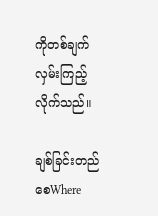ကိုတစ်ချက်လှမ်းကြည့်လိုက်သည်။

ချစ်ခြင်းတည်စေWhere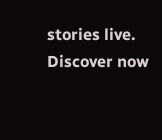stories live. Discover now